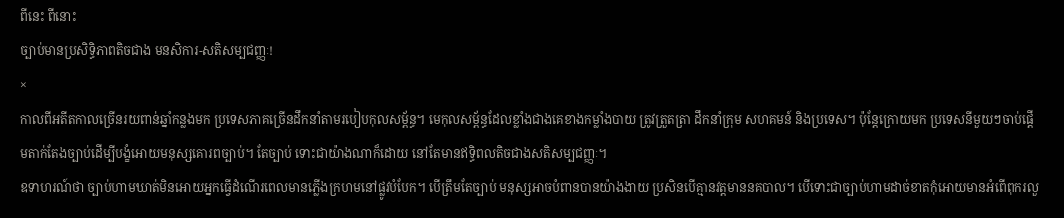ពីនេះ ពីនោះ
ច្បាប់មានប្រសិទ្ធិភាពតិចជាង មនសិការ-សតិសម្បជញ្ញៈ!
×
កាលពីអតីតកាលច្រើនរយពាន់ឆ្នាំកន្លងមក ប្រទេសភាគច្រើនដឹកនាំតាមរបៀបកុលសម្ព័ន្ធ។ មេកុលសម្ព័ន្ធដែលខ្លាំងជាងគេខាងកម្លាំងបាយ ត្រូវត្រួតត្រា ដឹកនាំក្រុម សហគមន៍ និងប្រទេស។ ប៉ុន្តែក្រោយមក ប្រទេសនីមួយៗចាប់ផ្តើមតាក់តែងច្បាប់ដើម្បីបង្ខំអោយមនុស្សគោរពច្បាប់។ តែច្បាប់ ទោះជាយ៉ាងណាក៏ដោយ នៅតែមានឥទ្ធិពលតិចជាងសតិសម្បជញ្ញៈ។
ឧទាហរណ៍ថា ច្បាប់ហាមឃាត់មិនអោយអ្នកធ្វើដំណើរពេលមានភ្លើងក្រហមនៅផ្លូវបំបែក។ បើត្រឹមតែច្បាប់ មនុស្សអាចបំពានបានយ៉ាងងាយ ប្រសិនបើគ្មានវត្តមាននគបាល។ បើទោះជាច្បាប់ហាមដាច់ខាតកុំអោយមានអំពើពុករលួ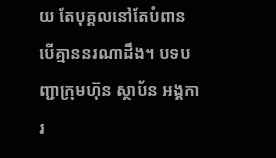យ តែបុគ្គលនៅតែបំពាន បើគ្មាននរណាដឹង។ បទបញ្ជាក្រុមហ៊ុន ស្ថាប័ន អង្គការ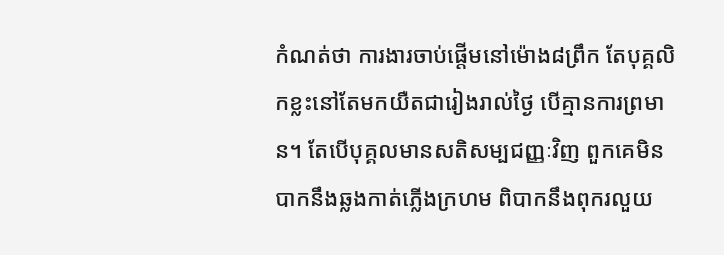កំណត់ថា ការងារចាប់ផ្តើមនៅម៉ោង៨ព្រឹក តែបុគ្គលិកខ្លះនៅតែមកយឺតជារៀងរាល់ថ្ងៃ បើគ្មានការព្រមាន។ តែបើបុគ្គលមានសតិសម្បជញ្ញៈវិញ ពួកគេមិនបាកនឹងឆ្លងកាត់ភ្លើងក្រហម ពិបាកនឹងពុករលួយ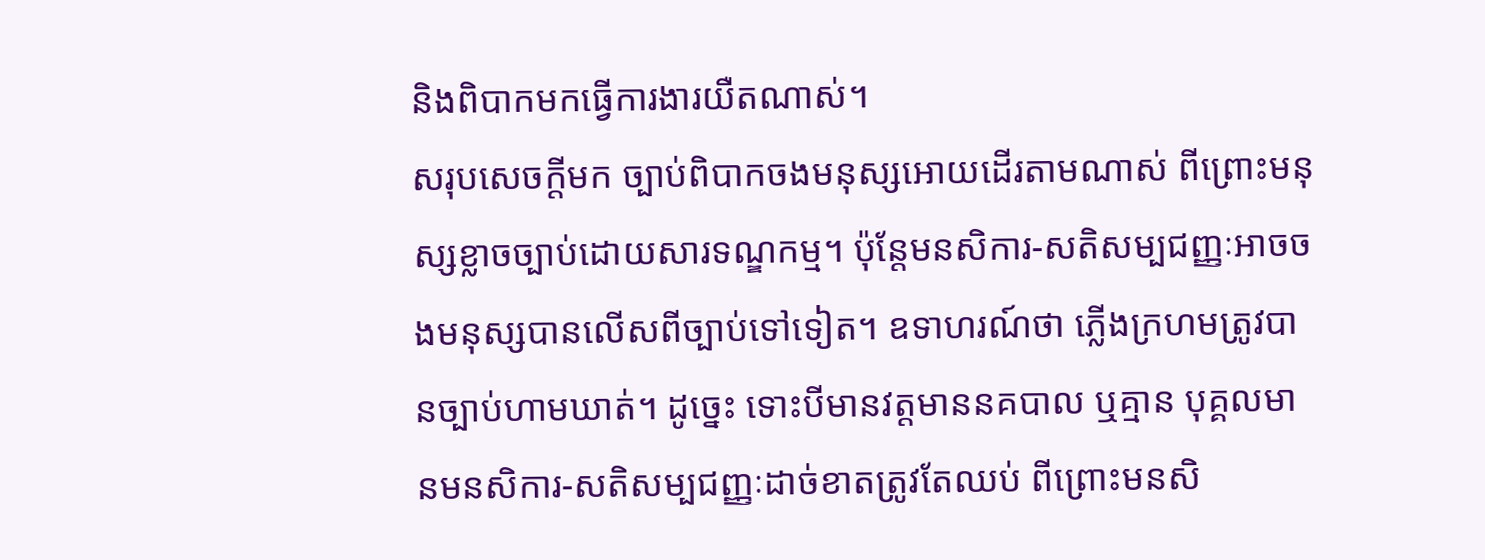និងពិបាកមកធ្វើការងារយឺតណាស់។
សរុបសេចក្តីមក ច្បាប់ពិបាកចងមនុស្សអោយដើរតាមណាស់ ពីព្រោះមនុស្សខ្លាចច្បាប់ដោយសារទណ្ឌកម្ម។ ប៉ុន្តែមនសិការ-សតិសម្បជញ្ញៈអាចចងមនុស្សបានលើសពីច្បាប់ទៅទៀត។ ឧទាហរណ៍ថា ភ្លើងក្រហមត្រូវបានច្បាប់ហាមឃាត់។ ដូច្នេះ ទោះបីមានវត្តមាននគបាល ឬគ្មាន បុគ្គលមានមនសិការ-សតិសម្បជញ្ញៈដាច់ខាតត្រូវតែឈប់ ពីព្រោះមនសិ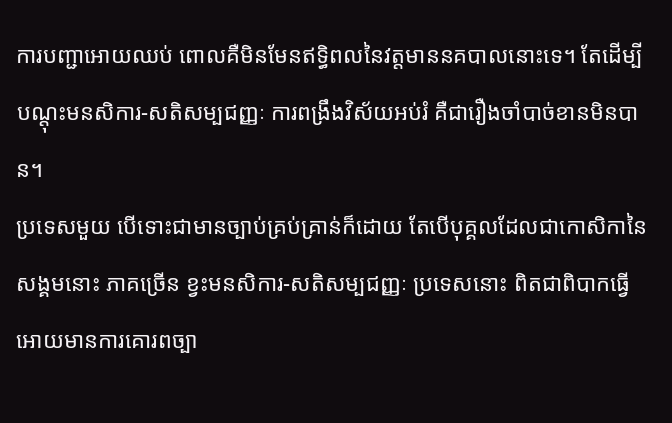ការបញ្ជាអោយឈប់ ពោលគឺមិនមែនឥទ្ធិពលនៃវត្តមាននគបាលនោះទេ។ តែដើម្បីបណ្តុះមនសិការ-សតិសម្បជញ្ញៈ ការពង្រឹងវិស័យអប់រំ គឺជារឿងចាំបាច់ខានមិនបាន។
ប្រទេសមួយ បើទោះជាមានច្បាប់គ្រប់គ្រាន់ក៏ដោយ តែបើបុគ្គលដែលជាកោសិកានៃសង្គមនោះ ភាគច្រើន ខ្វះមនសិការ-សតិសម្បជញ្ញៈ ប្រទេសនោះ ពិតជាពិបាកធ្វើអោយមានការគោរពច្បា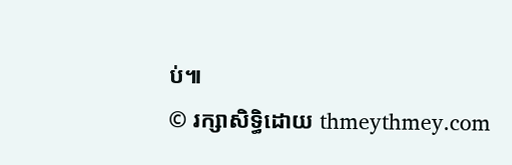ប់៕
© រក្សាសិទ្ធិដោយ thmeythmey.com